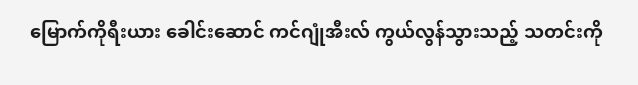မြောက်ကိုရီးယား ခေါင်းဆောင် ကင်ဂျုံအီးလ် ကွယ်လွန်သွားသည့် သတင်းကို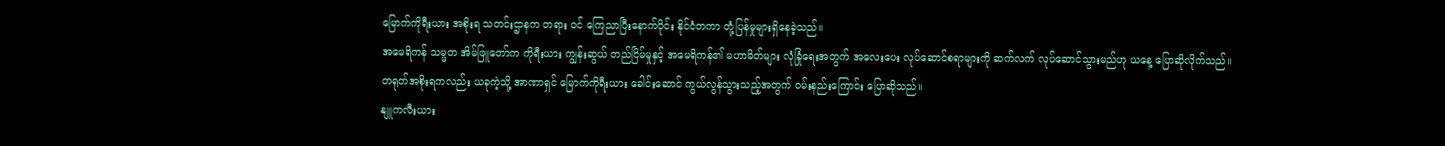မြောက်ကိုရီးယား အစိုးရ သတင်းဌာနက တရား ဝင် ကြေညာပြီးနောက်ပိုင်း နိုင်ငံတကာ တုံ့ပြန်မှုများရှိနေခဲ့သည်။
အမေရိကန် သမ္မတ အိမ်ဖြူတော်က ကိုရီးယား ကျွန်းဆွယ် တည်ငြိမ်မှုနှင့် အမေရိကန်၏ မဟာမိတ်များ လုံခြုံရေးအတွက် အလေးပေး လုပ်ဆောင်စရာများကို ဆက်လက် လုပ်ဆောင်သွားမည်ဟု ယနေ့ ပြောဆိုလိုက်သည်။
တရုတ်အစိုးရကလည်း ယခုကဲ့သို့ အာဏာရှင် မြောက်ကိုရီးယား ခေါင်းဆောင် ကွယ်လွန်သွားသည့်အတွက် ဝမ်းနည်းကြောင်း ပြောဆိုသည်။
နျူကလီးယား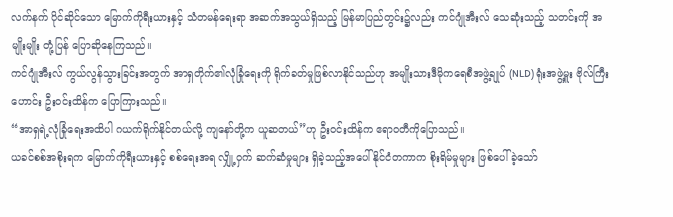လက်နက် ပိုင်ဆိုင်သော မြောက်ကိုရီးယားနှင့် သံတမန်ရေးရာ အဆက်အသွယ်ရှိသည့် မြန်မာပြည်တွင်း၌လည်း ကင်ဂျုံအီးလ် သေဆုံးသည့် သတင်းကို အမျိုးမျိုး တုံ့ပြန် ပြောဆိုနေကြသည်။
ကင်ဂျုံအီးလ် ကွယ်လွန်သွားခြင်းအတွက် အာရှတိုက်၏လုံခြုံရေးကို ရိုက်ခတ်မှုဖြစ်လာနိုင်သည်ဟု အမျိုးသားဒီမိုကရေစီအဖွဲ့ချုပ် (NLD) ရုံးအဖွဲ့မှူး ဗိုလ်ကြီးဟောင်း ဦးဝင်းထိန်က ပြောကြားသည်။
“အာရှရဲ့လုံခြုံရေးအထိပါ ဂယက်ရိုက်နိုင်တယ်လို့ ကျနော်တို့က ယူဆတယ်”ဟု ဦးဝင်းထိန်က ဧရာဝတီကိုပြောသည်။
ယခင်စစ်အစိုးရက မြောက်ကိုရီးယားနှင့် စစ်ရေးအရ လျှို့ဝှက် ဆက်ဆံမှုများ ရှိခဲ့သည့်အပေါ် နိုင်ငံတကာက စိုးရိမ်မှုများ ဖြစ်ပေါ်ခဲ့သော်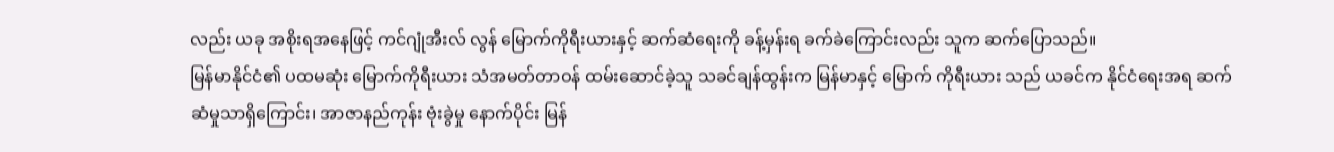လည်း ယခု အစိုးရအနေဖြင့် ကင်ဂျုံအီးလ် လွန် မြောက်ကိုရီးယားနှင့် ဆက်ဆံရေးကို ခန့်မှန်းရ ခက်ခဲကြောင်းလည်း သူက ဆက်ပြောသည်။
မြန်မာနိုင်ငံ၏ ပထမဆုံး မြောက်ကိုရီးယား သံအမတ်တာဝန် ထမ်းဆောင်ခဲ့သူ သခင်ချန်ထွန်းက မြန်မာနှင့် မြောက် ကိုရီးယား သည် ယခင်က နိုင်ငံရေးအရ ဆက်ဆံမှုသာရှိကြောင်း၊ အာဇာနည်ကုန်း ဗုံးခွဲမှု နောက်ပိုင်း မြန်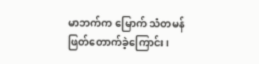မာဘက်က မြောက် သံတမန်ဖြတ်တောက်ခဲ့ကြောင်း၊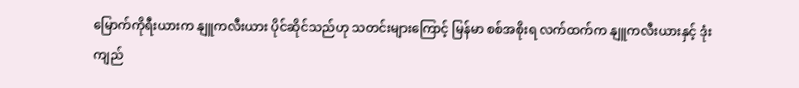မြောက်ကိုရီးယားက နျူကလီးယား ပိုင်ဆိုင်သည်ဟု သတင်းများကြောင့် မြန်မာ စစ်အစိုးရ လက်ထက်က နျူကလီးယားနှင့် ဒုံးကျည်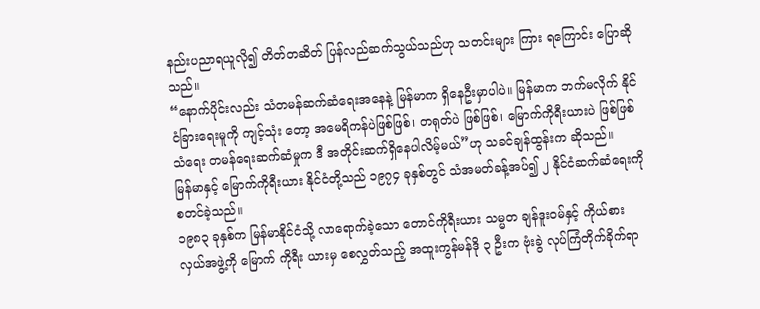နည်းပညာရယူလို၍ တိတ်တဆိတ် ပြန်လည်ဆက်သွယ်သည်ဟု သတင်းများ ကြား ရကြောင်း ပြောဆိုသည်။
“နောက်ပိုင်းလည်း သံတမန်ဆက်ဆံရေးအနေနဲ့ မြန်မာက ရှိနေဦးမှာပါပဲ။ မြန်မာက ဘက်မလိုက် နိုင်ငံခြားရေးမူကို ကျင့်သုံး တော့ အမေရိကန်ပဲဖြစ်ဖြစ်၊ တရုတ်ပဲ ဖြစ်ဖြစ်၊ မြောက်ကိုရီးယားပဲ ဖြစ်ဖြစ် သံရေး တမန်ရေးဆက်ဆံမှုက ဒီ အတိုင်းဆက်ရှိနေပါလိမ့်မယ်”ဟု သခင်ချန်ထွန်းက ဆိုသည်။
မြန်မာနှင့် မြောက်ကိုရီးယား နိုင်ငံတို့သည် ၁၉၇၄ ခုနှစ်တွင် သံအမတ်ခန့်အပ်၍ ၂ နိုင်ငံဆက်ဆံရေးကို စတင်ခဲ့သည်။
၁၉၈၃ ခုနှစ်က မြန်မာနိုင်ငံသို့ လာရောက်ခဲ့သော တောင်ကိုရီးယား သမ္မတ ချန်ဒူးဝမ်နှင့် ကိုယ်စားလှယ်အဖွဲ့ကို မြောက် ကိုရီး ယားမှ စေလွှတ်သည့် အထူးကွန်မန်ဒို ၃ ဦးက ဗုံးခွဲ လုပ်ကြံတိုက်ခိုက်ရာ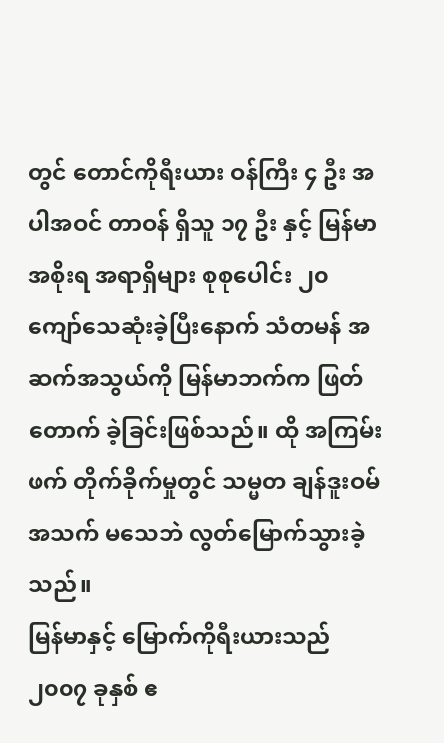တွင် တောင်ကိုရီးယား ဝန်ကြီး ၄ ဦး အပါအဝင် တာဝန် ရှိသူ ၁၇ ဦး နှင့် မြန်မာအစိုးရ အရာရှိများ စုစုပေါင်း ၂၀ ကျော်သေဆုံးခဲ့ပြီးနောက် သံတမန် အဆက်အသွယ်ကို မြန်မာဘက်က ဖြတ်တောက် ခဲ့ခြင်းဖြစ်သည်။ ထို အကြမ်းဖက် တိုက်ခိုက်မှုတွင် သမ္မတ ချန်ဒူးဝမ် အသက် မသေဘဲ လွတ်မြောက်သွားခဲ့သည်။
မြန်မာနှင့် မြောက်ကိုရီးယားသည် ၂၀၀၇ ခုနှစ် ဧ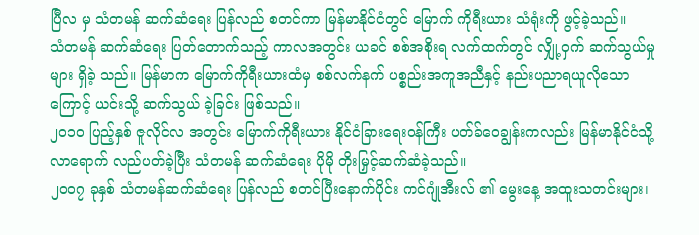ပြီလ မှ သံတမန် ဆက်ဆံရေး ပြန်လည် စတင်ကာ မြန်မာနိုင်ငံတွင် မြောက် ကိုရီးယား သံရုံးကို ဖွင့်ခဲ့သည်။
သံတမန် ဆက်ဆံရေး ပြတ်တောက်သည့် ကာလအတွင်း ယခင် စစ်အစိုးရ လက်ထက်တွင် လျှို့ဝှက် ဆက်သွယ်မှုများ ရှိခဲ့ သည်။ မြန်မာက မြောက်ကိုရီးယားထံမှ စစ်လက်နက် ပစ္စည်းအကူအညီနှင့် နည်းပညာရယူလိုသောကြောင့် ယင်းသို့ ဆက်သွယ် ခဲ့ခြင်း ဖြစ်သည်။
၂၀၁၀ ပြည့်နှစ် ဇူလိုင်လ အတွင်း မြောက်ကိုရီးယား နိုင်ငံခြားရေးဝန်ကြီး ပတ်ခ်ဝေချွန်းကလည်း မြန်မာနိုင်ငံသို့ လာရောက် လည်ပတ်ခဲ့ပြီး သံတမန် ဆက်ဆံရေး ပိုမို တိုးမြှင့်ဆက်ဆံခဲ့သည်။
၂၀၀၇ ခုနှစ် သံတမန်ဆက်ဆံရေး ပြန်လည် စတင်ပြီးနောက်ပိုင်း ကင်ဂျုံအီးလ် ၏ မွေးနေ့ အထူးသတင်းများ၊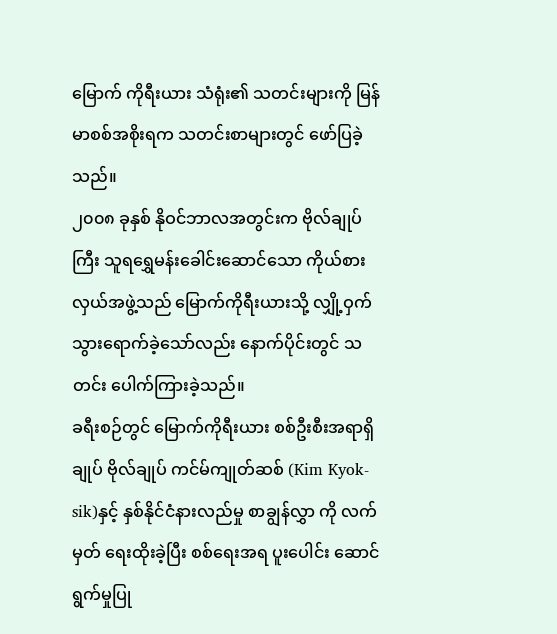မြောက် ကိုရီးယား သံရုံး၏ သတင်းများကို မြန်မာစစ်အစိုးရက သတင်းစာများတွင် ဖော်ပြခဲ့သည်။
၂၀၀၈ ခုနှစ် နိုဝင်ဘာလအတွင်းက ဗိုလ်ချုပ်ကြီး သူရရွှေမန်းခေါင်းဆောင်သော ကိုယ်စားလှယ်အဖွဲ့သည် မြောက်ကိုရီးယားသို့ လျှို့ဝှက်သွားရောက်ခဲ့သော်လည်း နောက်ပိုင်းတွင် သတင်း ပေါက်ကြားခဲ့သည်။
ခရီးစဉ်တွင် မြောက်ကိုရီးယား စစ်ဦးစီးအရာရှိချုပ် ဗိုလ်ချုပ် ကင်မ်ကျုတ်ဆစ် (Kim Kyok-sik)နှင့် နှစ်နိုင်ငံနားလည်မှု စာချွန်လွှာ ကို လက်မှတ် ရေးထိုးခဲ့ပြီး စစ်ရေးအရ ပူးပေါင်း ဆောင်ရွက်မှုပြု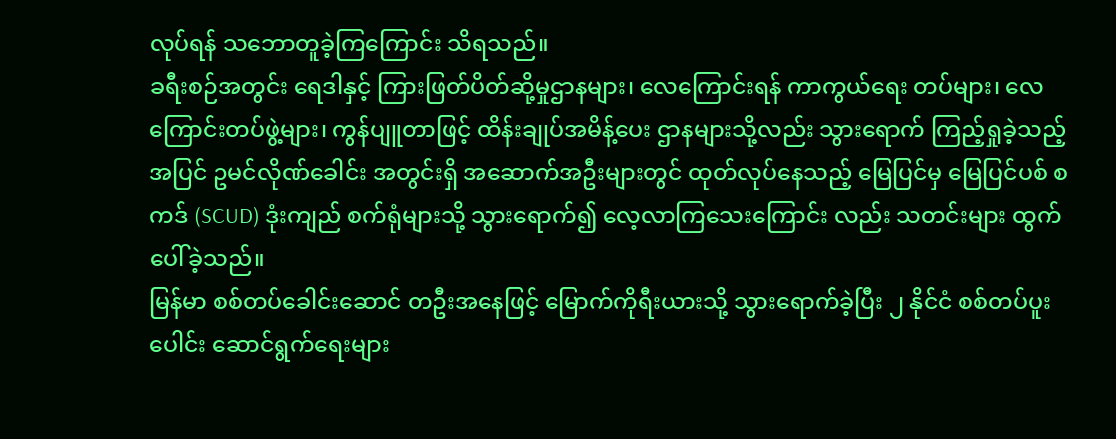လုပ်ရန် သဘောတူခဲ့ကြကြောင်း သိရသည်။
ခရီးစဉ်အတွင်း ရေဒါနှင့် ကြားဖြတ်ပိတ်ဆို့မှုဌာနများ၊ လေကြောင်းရန် ကာကွယ်ရေး တပ်များ၊ လေကြောင်းတပ်ဖွဲ့များ၊ ကွန်ပျူတာဖြင့် ထိန်းချုပ်အမိန့်ပေး ဌာနများသို့လည်း သွားရောက် ကြည့်ရှုခဲ့သည့်အပြင် ဥမင်လိုဏ်ခေါင်း အတွင်းရှိ အဆောက်အဦးများတွင် ထုတ်လုပ်နေသည့် မြေပြင်မှ မြေပြင်ပစ် စကဒ် (SCUD) ဒုံးကျည် စက်ရုံများသို့ သွားရောက်၍ လေ့လာကြသေးကြောင်း လည်း သတင်းများ ထွက်ပေါ်ခဲ့သည်။
မြန်မာ စစ်တပ်ခေါင်းဆောင် တဦးအနေဖြင့် မြောက်ကိုရီးယားသို့ သွားရောက်ခဲ့ပြီး ၂ နိုင်ငံ စစ်တပ်ပူးပေါင်း ဆောင်ရွက်ရေးများ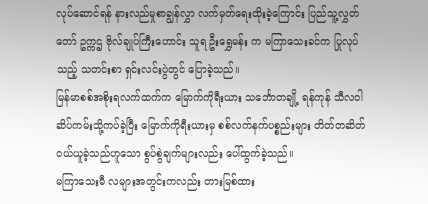လုပ်ဆောင်ရန် နားလည်မှုစာချွန်လွှာ လက်မှတ်ရေးထိုးခဲ့ကြောင်း ပြည်သူ့လွှတ်တော် ဥက္ကဌ ဗိုလ်ချုပ်ကြီးဟောင်း သူရ ဦးရွှေမန်း က မကြာသေးခင်က ပြုလုပ်သည့် သတင်းစာ ရှင်းလင်းပွဲတွင် ပြောခဲ့သည်။
မြန်မာစစ်အစိုးရလက်ထက်က မြောက်ကိုရီးယား သင်္ဘောတချို့ ရန်ကုန် သီလဝါ ဆိပ်ကမ်းသို့ကပ်ခဲ့ပြီး မြောက်ကိုရီးယားမှ စစ်လက်နက်ပစ္စည်းများ တိတ်တဆိတ် ဝယ်ယူခဲ့သည်ဟူသော စွပ်စွဲချက်များလည်း ပေါ်ထွက်ခဲ့သည်။
မကြာသေးမီ လများအတွင်းကလည်း တားမြစ်ထား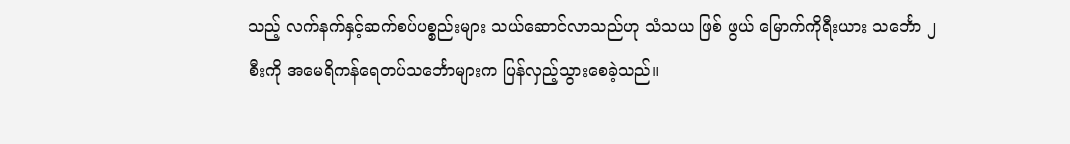သည့် လက်နက်နှင့်ဆက်စပ်ပစ္စည်းများ သယ်ဆောင်လာသည်ဟု သံသယ ဖြစ် ဖွယ် မြောက်ကိုရီးယား သင်္ဘော ၂ စီးကို အမေရိကန်ရေတပ်သင်္ဘောများက ပြန်လှည့်သွားစေခဲ့သည်။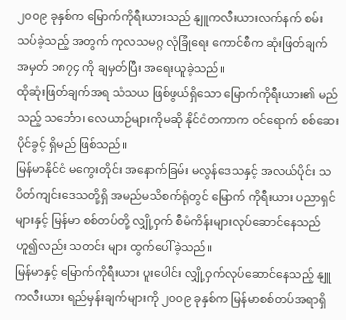၂၀၀၉ ခုနှစ်က မြောက်ကိုရီးယားသည် နျူကလီးယားလက်နက် စမ်းသပ်ခဲ့သည့် အတွက် ကုလသမဂ္ဂ လုံခြုံရေး ကောင်စီက ဆုံးဖြတ်ချက် အမှတ် ၁၈၇၄ ကို ချမှတ်ပြီး အရေးယူခဲ့သည်။
ထိုဆုံးဖြတ်ချက်အရ သံသယ ဖြစ်ဖွယ်ရှိသော မြောက်ကိုရီးယား၏ မည်သည့် သင်္ဘော၊ လေယာဉ်များကိုမဆို နိုင်ငံတကာက ဝင်ရောက် စစ်ဆေးပိုင်ခွင့် ရှိမည် ဖြစ်သည်။
မြန်မာနိုင်ငံ မကွေးတိုင်း အနောက်ခြမ်း မလွန်ဒေသနှင့် အလယ်ပိုင်း သပိတ်ကျင်းဒေသတို့ရှိ အမည်မသိစက်ရုံတွင် မြောက် ကိုရီးယား ပညာရှင်များနှင့် မြန်မာ စစ်တပ်တို့ လျှို့ဝှက် စီမံကိန်းများလုပ်ဆောင်နေသည်ဟူ၍လည်း သတင်း များ ထွက်ပေါ်ခဲ့သည်။
မြန်မာနှင့် မြောက်ကိုရီးယား ပူးပေါင်း လျှို့ဝှက်လုပ်ဆောင်နေသည့် နျူကလီးယား ရည်မှန်းချက်များကို ၂၀၀၉ ခုနှစ်က မြန်မာစစ်တပ်အရာရှိ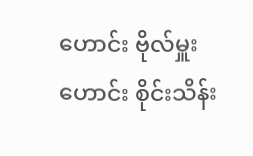ဟောင်း ဗိုလ်မှူးဟောင်း စိုင်းသိန်း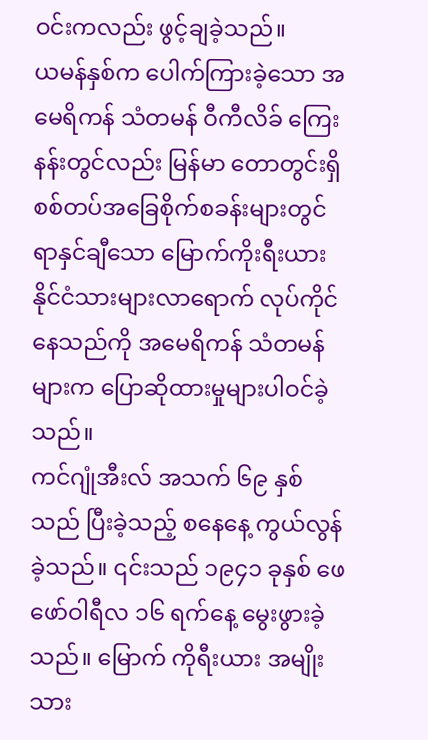ဝင်းကလည်း ဖွင့်ချခဲ့သည်။
ယမန်နှစ်က ပေါက်ကြားခဲ့သော အမေရိကန် သံတမန် ဝီကီလိခ် ကြေးနန်းတွင်လည်း မြန်မာ တောတွင်းရှိ စစ်တပ်အခြေစိုက်စခန်းများတွင် ရာနှင်ချီသော မြောက်ကိုးရီးယား နိုင်ငံသားများလာရောက် လုပ်ကိုင်နေသည်ကို အမေရိကန် သံတမန်များက ပြောဆိုထားမှုများပါဝင်ခဲ့သည်။
ကင်ဂျုံအီးလ် အသက် ၆၉ နှစ် သည် ပြီးခဲ့သည့် စနေနေ့ ကွယ်လွန်ခဲ့သည်။ ၎င်းသည် ၁၉၄၁ ခုနှစ် ဖေဖော်ဝါရီလ ၁၆ ရက်နေ့ မွေးဖွားခဲ့သည်။ မြောက် ကိုရီးယား အမျိုးသား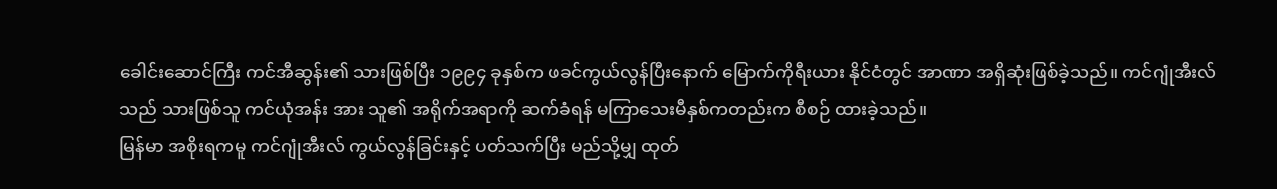ခေါင်းဆောင်ကြီး ကင်အီဆွန်း၏ သားဖြစ်ပြီး ၁၉၉၄ ခုနှစ်က ဖခင်ကွယ်လွန်ပြီးနောက် မြောက်ကိုရီးယား နိုင်ငံတွင် အာဏာ အရှိဆုံးဖြစ်ခဲ့သည်။ ကင်ဂျုံအီးလ်သည် သားဖြစ်သူ ကင်ယုံအန်း အား သူ၏ အရိုက်အရာကို ဆက်ခံရန် မကြာသေးမီနှစ်ကတည်းက စီစဉ် ထားခဲ့သည်။
မြန်မာ အစိုးရကမူ ကင်ဂျုံအီးလ် ကွယ်လွန်ခြင်းနှင့် ပတ်သက်ပြီး မည်သို့မျှ ထုတ်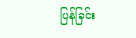ပြန်ခြင်း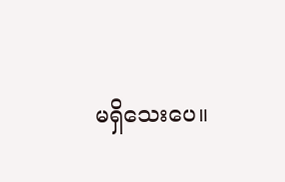မရှိသေးပေ။